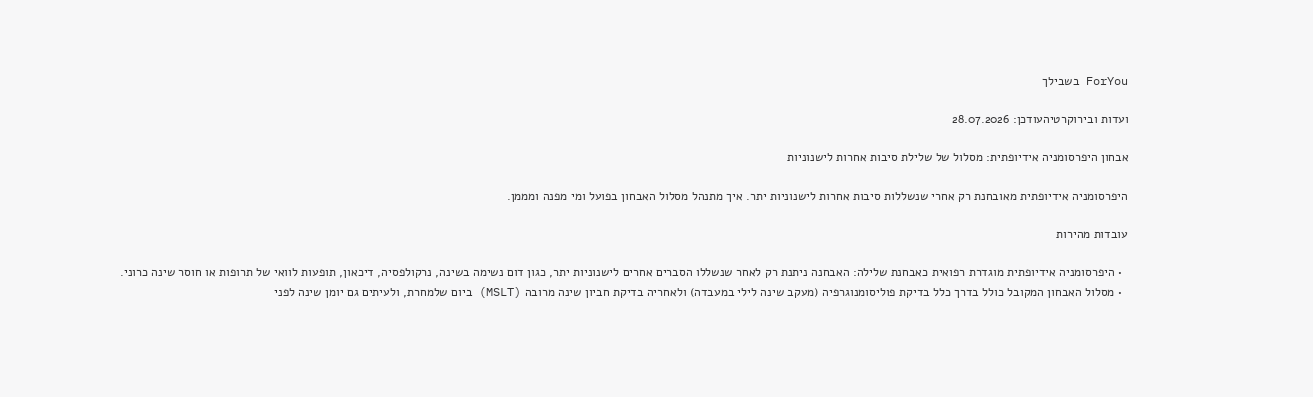ForYou בשבילך

ועדות ובירוקרטיהעודכן: 28.07.2026

אבחון היפרסומניה אידיופתית: מסלול של שלילת סיבות אחרות לישנוניות

היפרסומניה אידיופתית מאובחנת רק אחרי שנשללות סיבות אחרות לישנוניות יתר. איך מתנהל מסלול האבחון בפועל ומי מפנה ומממן.

עובדות מהירות

  • היפרסומניה אידיופתית מוגדרת רפואית כאבחנת שלילה: האבחנה ניתנת רק לאחר שנשללו הסברים אחרים לישנוניות יתר, כגון דום נשימה בשינה, נרקולפסיה, דיכאון, תופעות לוואי של תרופות או חוסר שינה כרוני.
  • מסלול האבחון המקובל כולל בדרך כלל בדיקת פוליסומנוגרפיה (מעקב שינה לילי במעבדה) ולאחריה בדיקת חביון שינה מרובה (MSLT) ביום שלמחרת, ולעיתים גם יומן שינה לפני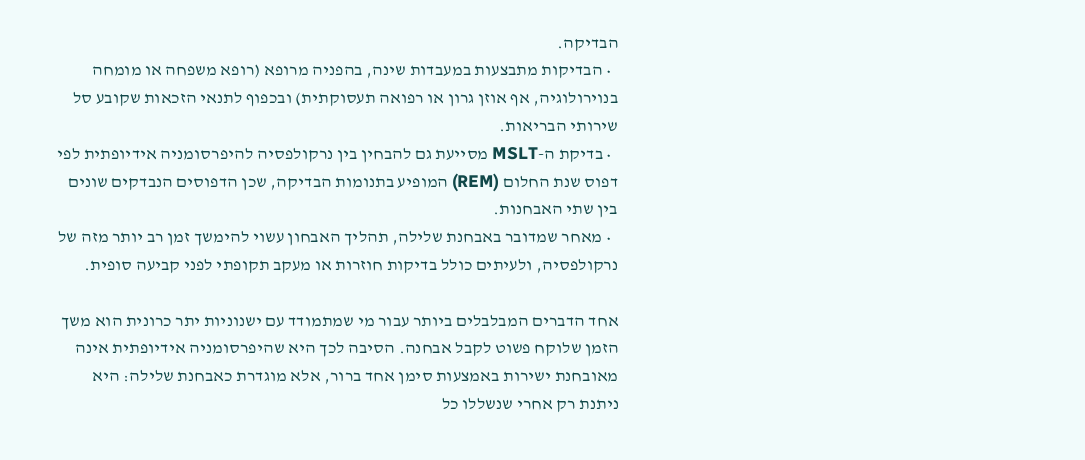הבדיקה.
  • הבדיקות מתבצעות במעבדות שינה, בהפניה מרופא (רופא משפחה או מומחה בנוירולוגיה, אף אוזן גרון או רפואה תעסוקתית) ובכפוף לתנאי הזכאות שקובע סל שירותי הבריאות.
  • בדיקת ה-MSLT מסייעת גם להבחין בין נרקולפסיה להיפרסומניה אידיופתית לפי דפוס שנת החלום (REM) המופיע בתנומות הבדיקה, שכן הדפוסים הנבדקים שונים בין שתי האבחנות.
  • מאחר שמדובר באבחנת שלילה, תהליך האבחון עשוי להימשך זמן רב יותר מזה של נרקולפסיה, ולעיתים כולל בדיקות חוזרות או מעקב תקופתי לפני קביעה סופית.

אחד הדברים המבלבלים ביותר עבור מי שמתמודד עם ישנוניות יתר כרונית הוא משך הזמן שלוקח פשוט לקבל אבחנה. הסיבה לכך היא שהיפרסומניה אידיופתית אינה מאובחנת ישירות באמצעות סימן אחד ברור, אלא מוגדרת כאבחנת שלילה: היא ניתנת רק אחרי שנשללו כל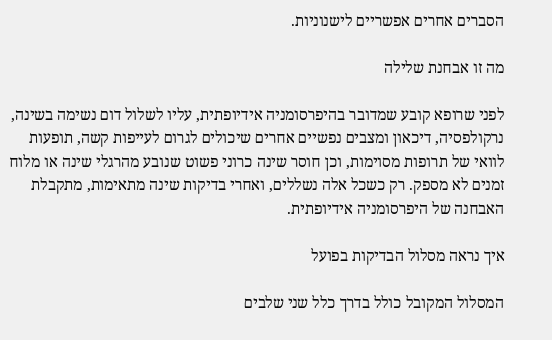הסברים אחרים אפשריים לישנוניות.

מה זו אבחנת שלילה

לפני שרופא קובע שמדובר בהיפרסומניה אידיופתית, עליו לשלול דום נשימה בשינה, נרקולפסיה, דיכאון ומצבים נפשיים אחרים שיכולים לגרום לעייפות קשה, תופעות לוואי של תרופות מסוימות, וכן חוסר שינה כרוני פשוט שנובע מהרגלי שינה או מלוח זמנים לא מספק. רק כשכל אלה נשללים, ואחרי בדיקות שינה מתאימות, מתקבלת האבחנה של היפרסומניה אידיופתית.

איך נראה מסלול הבדיקות בפועל

המסלול המקובל כולל בדרך כלל שני שלבים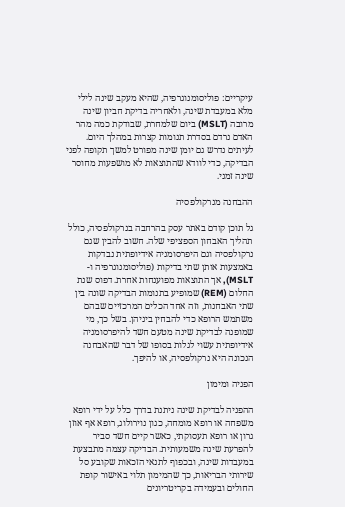עיקריים: פוליסומנוגרפיה, שהיא מעקב שינה לילי מלא במעבדת שינה, ולאחריה בדיקת חביון שינה מרובה (MSLT) ביום שלמחרת, שבודקת כמה מהר האדם נרדם בסדרת תנומות קצרות במהלך היום. לעיתים נדרש גם יומן שינה מפורט למשך תקופה לפני הבדיקה, כדי לוודא שהתוצאות לא מושפעות מחוסר שינה זמני.

ההבחנה מנרקולפסיה

גל תוכן קודם באתר עסק בהרחבה בנרקולפסיה, כולל תהליך האבחון הספציפי שלה. חשוב להבין שגם נרקולפסיה וגם היפרסומניה אידיופתית נבדקות באמצעות אותן שתי בדיקות (פוליסומנוגרפיה ו-MSLT), אך התוצאות מפוענחות אחרת. דפוס שנת החלום (REM) שמופיע בתנומות הבדיקה שונה בין שתי האבחנות, וזה אחד הכלים המרכזיים שבהם משתמש הרופא כדי להבחין ביניהן. בשל כך, מי שמופנה לבדיקת שינה מטעם חשד להיפרסומניה אידיופתית עשוי לגלות בסופו של דבר שהאבחנה הנכונה היא נרקולפסיה, או להיפך.

הפניה ומימון

ההפניה לבדיקת שינה ניתנת בדרך כלל על ידי רופא משפחה או רופא מומחה, כגון נוירולוג, רופא אף אוזן גרון או רופא תעסוקתי, כאשר קיים חשד סביר להפרעת שינה משמעותית. הבדיקה עצמה מתבצעת במעבדות שינה, ובכפוף לתנאי הזכאות שקובע סל שירותי הבריאות, כך שהמימון תלוי באישור קופת החולים ובעמידה בקריטריונים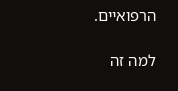הרפואיים.

למה זה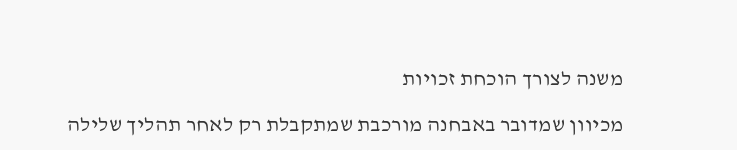משנה לצורך הוכחת זכויות

מכיוון שמדובר באבחנה מורכבת שמתקבלת רק לאחר תהליך שלילה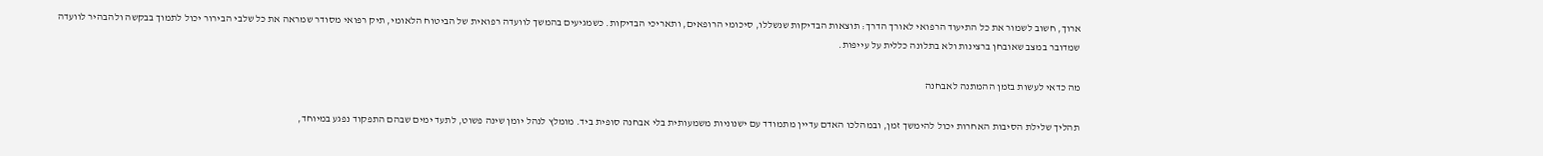ארוך, חשוב לשמור את כל התיעוד הרפואי לאורך הדרך: תוצאות הבדיקות שנשללו, סיכומי הרופאים, ותאריכי הבדיקות. כשמגיעים בהמשך לוועדה רפואית של הביטוח הלאומי, תיק רפואי מסודר שמראה את כל שלבי הבירור יכול לתמוך בבקשה ולהבהיר לוועדה שמדובר במצב שאובחן ברצינות ולא בתלונה כללית על עייפות.

מה כדאי לעשות בזמן ההמתנה לאבחנה

תהליך שלילת הסיבות האחרות יכול להימשך זמן, ובמהלכו האדם עדיין מתמודד עם ישנוניות משמעותית בלי אבחנה סופית ביד. מומלץ לנהל יומן שינה פשוט, לתעד ימים שבהם התפקוד נפגע במיוחד,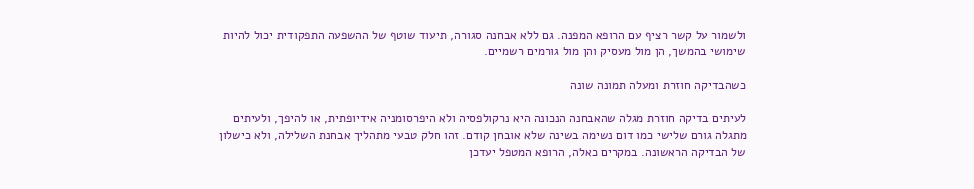ולשמור על קשר רציף עם הרופא המפנה. גם ללא אבחנה סגורה, תיעוד שוטף של ההשפעה התפקודית יכול להיות שימושי בהמשך, הן מול מעסיק והן מול גורמים רשמיים.

כשהבדיקה חוזרת ומעלה תמונה שונה

לעיתים בדיקה חוזרת מגלה שהאבחנה הנכונה היא נרקולפסיה ולא היפרסומניה אידיופתית, או להיפך, ולעיתים מתגלה גורם שלישי כמו דום נשימה בשינה שלא אובחן קודם. זהו חלק טבעי מתהליך אבחנת השלילה, ולא כישלון של הבדיקה הראשונה. במקרים כאלה, הרופא המטפל יעדכן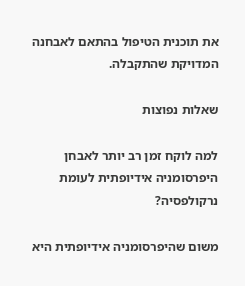את תוכנית הטיפול בהתאם לאבחנה המדויקת שהתקבלה.

שאלות נפוצות

למה לוקח זמן רב יותר לאבחן היפרסומניה אידיופתית לעומת נרקולפסיה?

משום שהיפרסומניה אידיופתית היא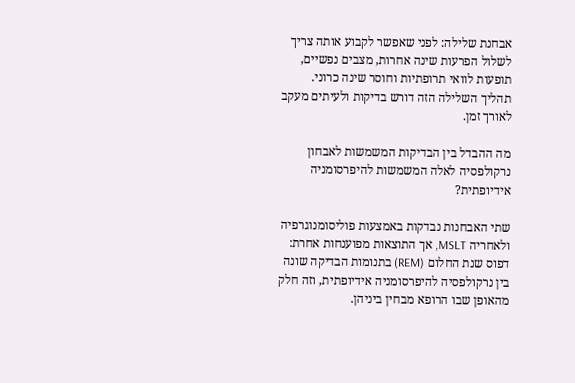אבחנת שלילה: לפני שאפשר לקבוע אותה צריך לשלול הפרעות שינה אחרות, מצבים נפשיים, תופעות לוואי תרופתיות וחוסר שינה כרוני. תהליך השלילה הזה דורש בדיקות ולעיתים מעקב לאורך זמן.

מה ההבדל בין הבדיקות המשמשות לאבחון נרקולפסיה לאלה המשמשות להיפרסומניה אידיופתית?

שתי האבחנות נבדקות באמצעות פוליסומנוגרפיה ולאחריה MSLT, אך התוצאות מפוענחות אחרת: דפוס שנת החלום (REM) בתנומות הבדיקה שונה בין נרקולפסיה להיפרסומניה אידיופתית, וזה חלק מהאופן שבו הרופא מבחין ביניהן.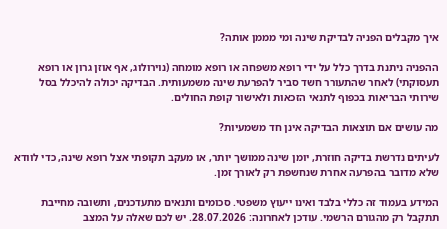איך מקבלים הפניה לבדיקת שינה ומי מממן אותה?

ההפניה ניתנת בדרך כלל על ידי רופא משפחה או רופא מומחה (נוירולוג, אף אוזן גרון או רופא תעסוקתי) לאחר שהתעורר חשד סביר להפרעת שינה משמעותית. הבדיקה יכולה להיכלל בסל שירותי הבריאות בכפוף לתנאי הזכאות ולאישור קופת החולים.

מה עושים אם תוצאות הבדיקה אינן חד משמעיות?

לעיתים נדרשת בדיקה חוזרת, יומן שינה ממושך יותר, או מעקב תקופתי אצל רופא שינה, כדי לוודא שלא מדובר בהפרעה אחרת שנחשפת רק לאורך זמן.

המידע בעמוד זה כללי בלבד ואינו ייעוץ משפטי. סכומים ותנאים מתעדכנים, ותשובה מחייבת תתקבל רק מהגורם הרשמי. עודכן לאחרונה: 28.07.2026. יש לכם שאלה על המצב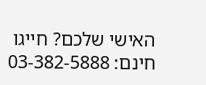האישי שלכם? חייגו חינם: 03-382-5888